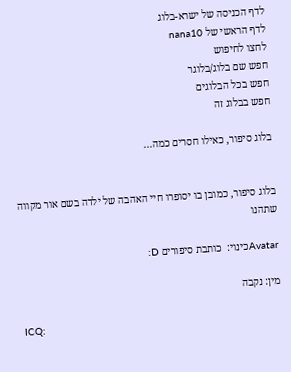לדף הכניסה של ישרא-בלוג
לדף הראשי של nana10
לחצו לחיפוש
חפש שם בלוג/בלוגר
חפש בכל הבלוגים
חפש בבלוג זה

בלוג סיפור, כאילו חסרים כמה...


בלוג סיפור, כמובן בו יסופרו חיי האהבה של ילדה בשם אור מקווה שתהנו

Avatarכינוי:  כותבת סיפורים D:

מין: נקבה

ICQ: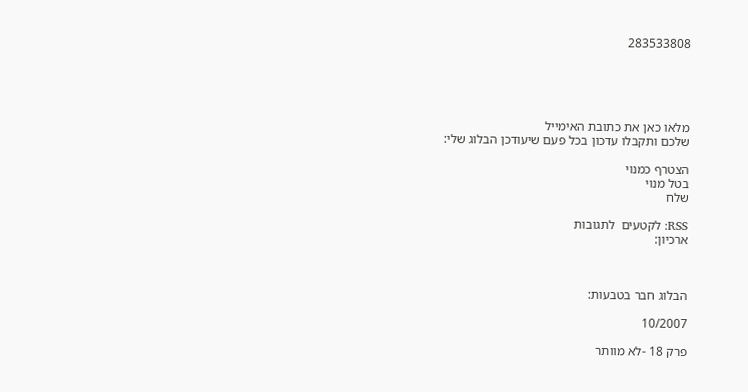283533808





מלאו כאן את כתובת האימייל
שלכם ותקבלו עדכון בכל פעם שיעודכן הבלוג שלי:

הצטרף כמנוי
בטל מנוי
שלח

RSS: לקטעים  לתגובות
ארכיון:



הבלוג חבר בטבעות:

10/2007

פרק 18 -לא מוותר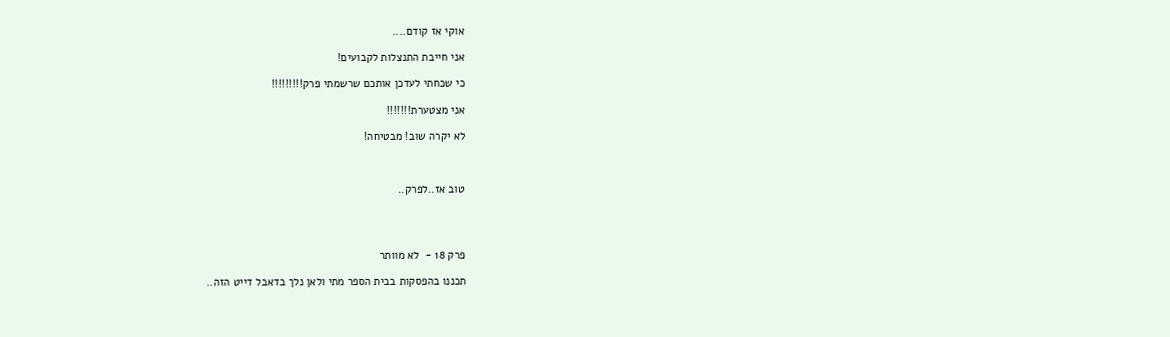אוקי אז קודם....

אני חייבת התנצלות לקבועים!

כי שכחתי לעדכן אותכם שרשמתי פרק!!!!!!!!!

אני מצטערת!!!!!!!

לא יקרה שוב! מבטיחה!



טוב אז..לפרק..




פרק 18 -  לא מוותר

תכננו בהפסקות בבית הספר מתי ולאן נלך בדאבל דייט הזה..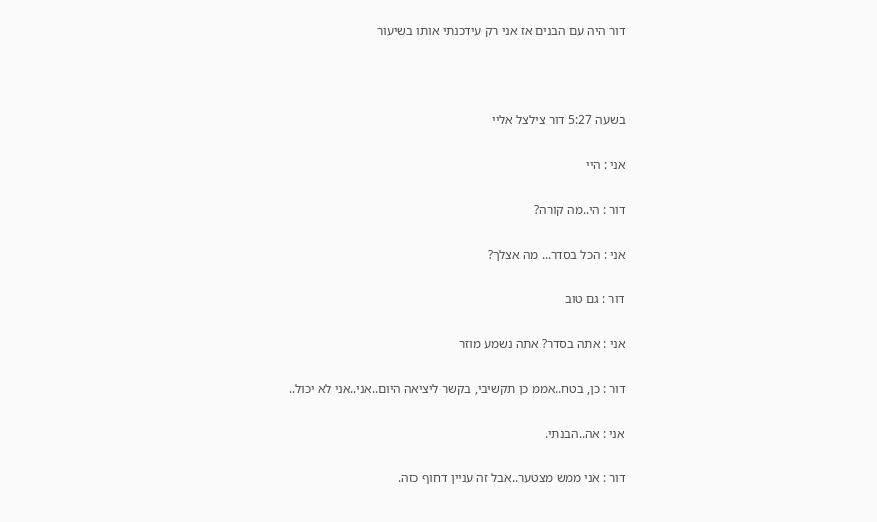דור היה עם הבנים אז אני רק עידכנתי אותו בשיעור



בשעה 5:27 דור צילצל אליי

אני : היי

דור : הי..מה קורה?

אני : הכל בסדר... מה אצלך?

דור : גם טוב

אני : אתה בסדר? אתה נשמע מוזר

דור : כן, בטח..אממ כן תקשיבי, בקשר ליציאה היום..אני..אני לא יכול..

אני : אה..הבנתי.

דור : אני ממש מצטער..אבל זה עניין דחוף כזה.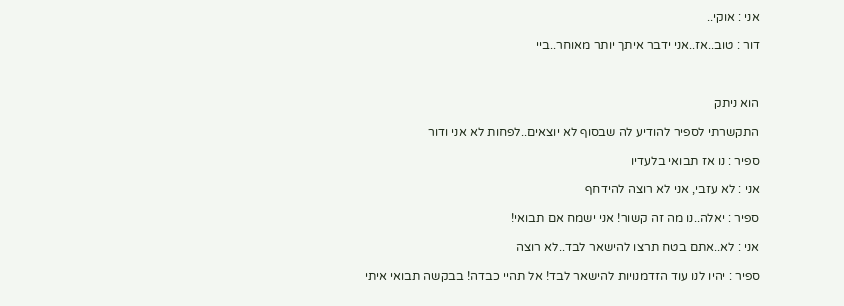אני : אוקי..

דור : טוב..אז..אני ידבר איתך יותר מאוחר..ביי



הוא ניתק

התקשרתי לספיר להודיע לה שבסוף לא יוצאים..לפחות לא אני ודור

ספיר : נו אז תבואי בלעדיו

אני : לא עזבי, אני לא רוצה להידחף

ספיר : יאלה..נו מה זה קשור! אני ישמח אם תבואי!

אני : לא..אתם בטח תרצו להישאר לבד..לא רוצה

ספיר : יהיו לנו עוד הזדמנויות להישאר לבד! אל תהיי כבדה! בבקשה תבואי איתי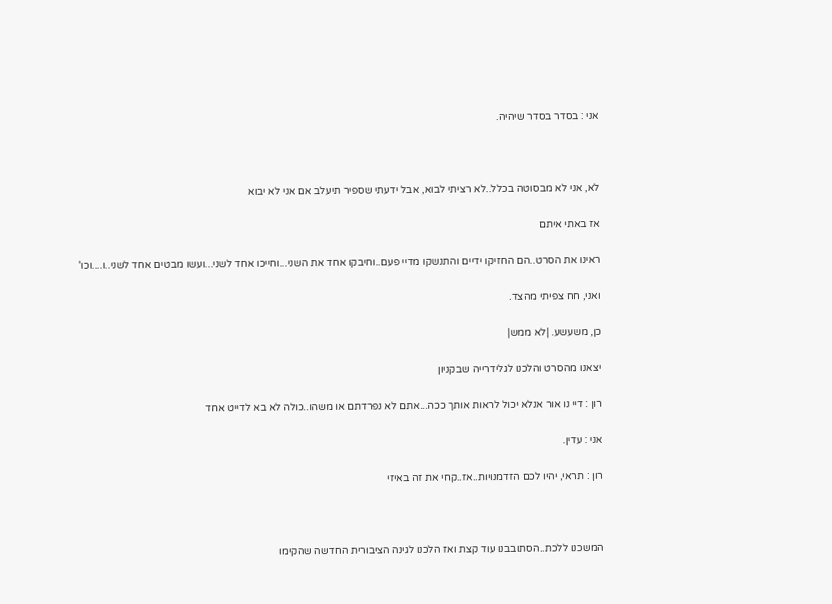אני : בסדר בסדר שיהיה.



לא, אני לא מבסוטה בכלל..לא רציתי לבוא, אבל ידעתי שספיר תיעלב אם אני לא יבוא

אז באתי איתם

ראינו את הסרט..הם החזיקו ידיים והתנשקו מדיי פעם..וחיבקו אחד את השני...וחייכו אחד לשני...ועשו מבטים אחד לשני..ו....וכו'

ואני, חח צפיתי מהצד.

כן, משעשע. |לא ממש|

יצאנו מהסרט והלכנו לגלידרייה שבקניון

רון : דיי נו אור אנלא יכול לראות אותך ככה...אתם לא נפרדתם או משהו..כולה לא בא לדייט אחד

אני : עדין.

רון : תראי, יהיו לכם הזדמנויות..אז..קחי את זה באיזי



המשכנו ללכת..הסתובבנו עוד קצת ואז הלכנו לגינה הציבורית החדשה שהקימו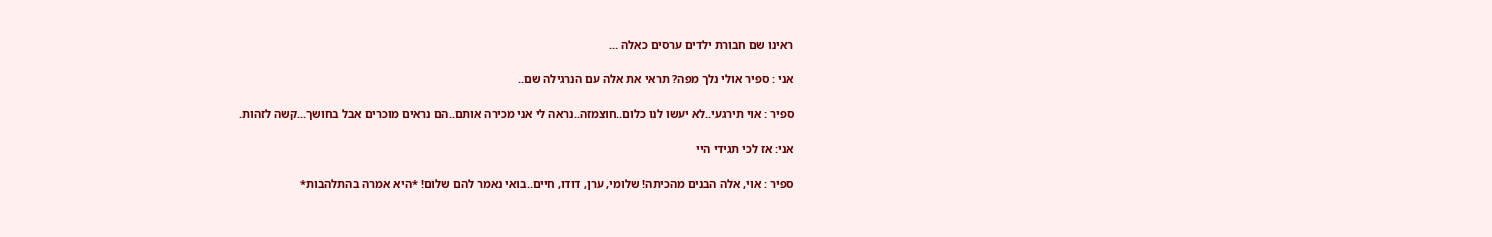ראינו שם חבורת ילדים ערסים כאלה ...

אני : ספיר אולי נלך מפה? תראי את אלה עם הנרגילה שם..

ספיר : אוי תירגעי..לא יעשו לנו כלום..חוצמזה..נראה לי אני מכירה אותם..הם נראים מוכרים אבל בחושך...קשה לזהות.

אני: אז לכי תגידי היי

ספיר : אוי, אלה הבנים מהכיתה! שלומי, ערן, דודו, חיים..בואי נאמר להם שלום! *היא אמרה בהתלהבות*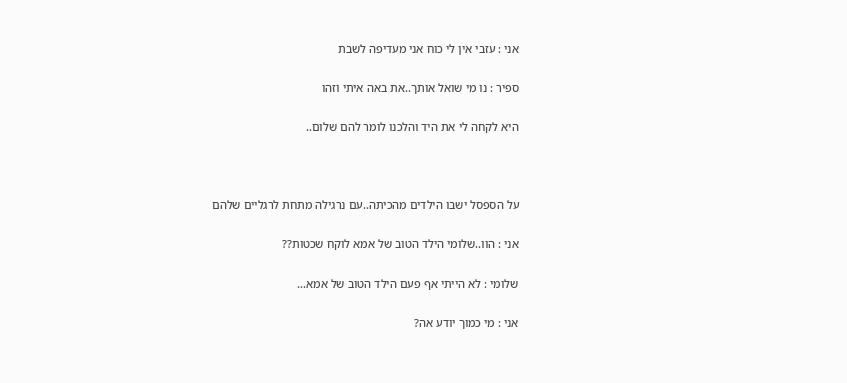אני : עזבי אין לי כוח אני מעדיפה לשבת

ספיר : נו מי שואל אותך..את באה איתי וזהו

היא לקחה לי את היד והלכנו לומר להם שלום..



על הספסל ישבו הילדים מהכיתה..עם נרגילה מתחת לרגליים שלהם

אני : הוו..שלומי הילד הטוב של אמא לוקח שכטות??

שלומי : לא הייתי אף פעם הילד הטוב של אמא...

אני : מי כמוך יודע אה?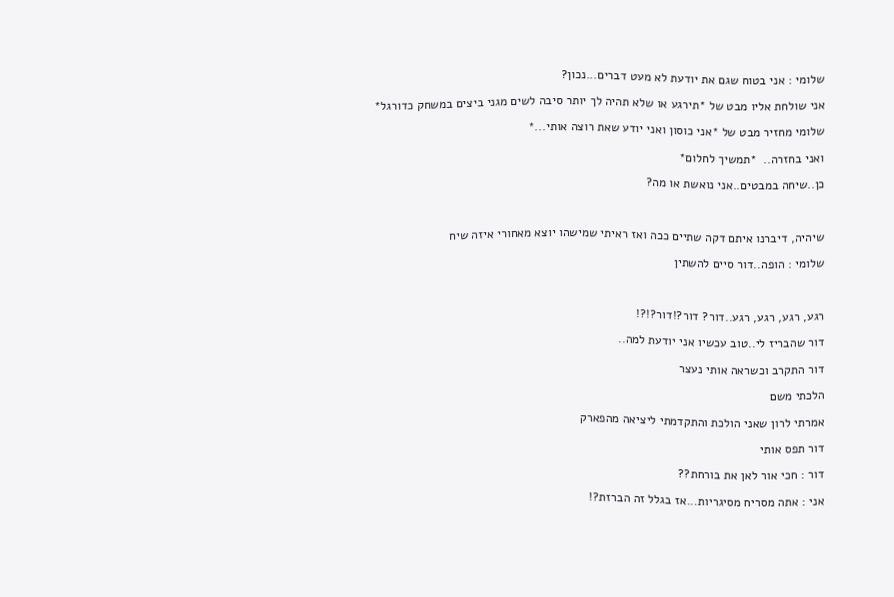שלומי : אני בטוח שגם את יודעת לא מעט דברים...נכון?

אני שולחת אליו מבט של *תירגע או שלא תהיה לך יותר סיבה לשים מגני ביצים במשחק כדורגל*

שלומי מחזיר מבט של *אני כוסון ואני יודע שאת רוצה אותי...*

ואני בחזרה..  *תמשיך לחלום*

כן..שיחה במבטים..אני נואשת או מה?



שיהיה, דיברנו איתם דקה שתיים ככה ואז ראיתי שמישהו יוצא מאחורי איזה שיח

שלומי : הופה..דור סיים להשתין



רגע, רגע, רגע, רגע..דור? דור?!דור?!?!

דור שהבריז לי..טוב עכשיו אני יודעת למה..

דור התקרב וכשראה אותי נעצר

הלכתי משם

אמרתי לרון שאני הולכת והתקדמתי ליציאה מהפארק

דור תפס אותי

דור : חכי אור לאן את בורחת??

אני : אתה מסריח מסיגריות...אז בגלל זה הברזת?!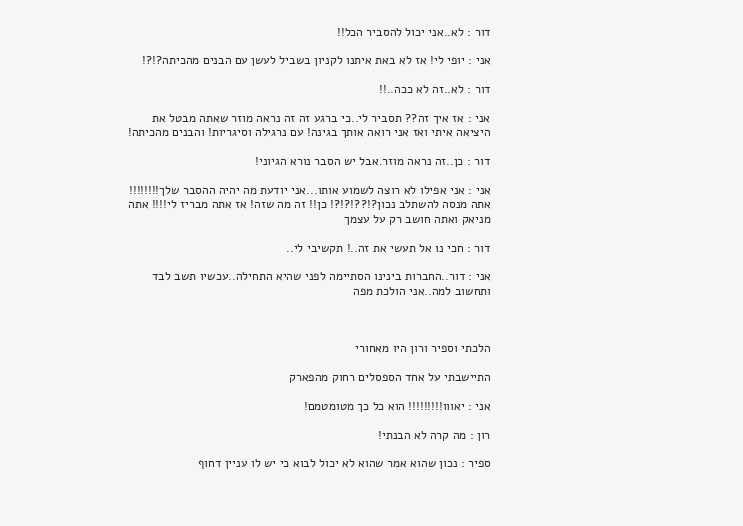דור : לא..אני יכול להסביר הכל!!

אני : יופי לי! אז לא באת איתנו לקניון בשביל לעשן עם הבנים מהכיתה?!?!

דור : לא..זה לא ככה..!!

אני : אז איך זה?? תסביר לי..כי ברגע זה זה נראה מוזר שאתה מבטל את היציאה איתי ואז אני רואה אותך בגינה! עם נרגילה וסיגריות! והבנים מהכיתה!

דור : כן..זה נראה מוזר.אבל יש הסבר נורא הגיוני!

אני : אני אפילו לא רוצה לשמוע אותו...אני יודעת מה יהיה ההסבר שלך!!!!!!!! אתה מנסה להשתלב נכון?!??!?!?! כן!! זה מה שזה! אז אתה מבריז לי!!!! אתה מניאק ואתה חושב רק על עצמך

דור : חכי נו אל תעשי את זה..! תקשיבי לי..

אני : דור..החברות בינינו הסתיימה לפני שהיא התחילה..עכשיו תשב לבד ותחשוב למה..אני הולכת מפה



הלכתי וספיר ורון היו מאחורי

התיישבתי על אחד הספסלים רחוק מהפארק

אני : יאווו!!!!!!!!! הוא כל כך מטומטמם!

רון : מה קרה לא הבנתי!

ספיר : נכון שהוא אמר שהוא לא יכול לבוא כי יש לו עניין דחוף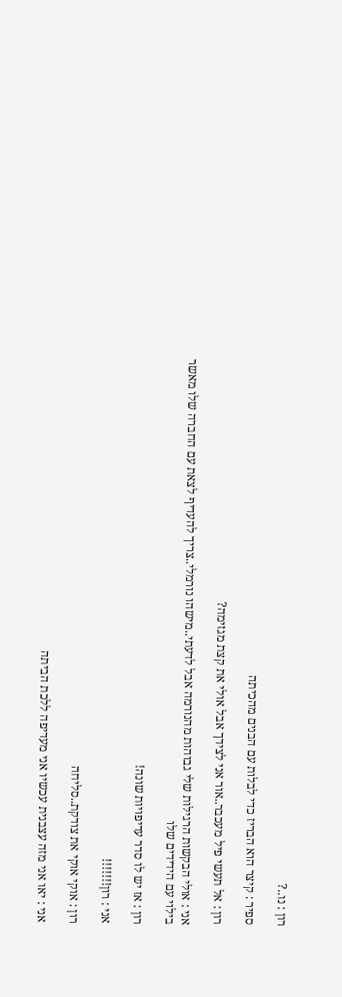רון : נו..?

ספיר : קיצר הוא הבריז כדי לבלות עם הבנים מהכיתה

רון : אל תעשי פיל מעכבר..אור אני לצידך אבל אולי את קצת מגזימה?

אני : אולי הבקשות הרגילות שלי גבוהות מהנורמה אבל לדעתי..מישהו נורמלי..צריך להעדיף לצאת עם החברה שלו מאשר בילוי עם הידידים שלו

רון : אז יש לו סדר עדיפויות שונה!

אני : רון!!!!!!!

רון : אוקי אוקי את צודקת..סליחה

אני : יאו אני מזה עצבנית עכשיו אני מעדיפה ללכת הביתה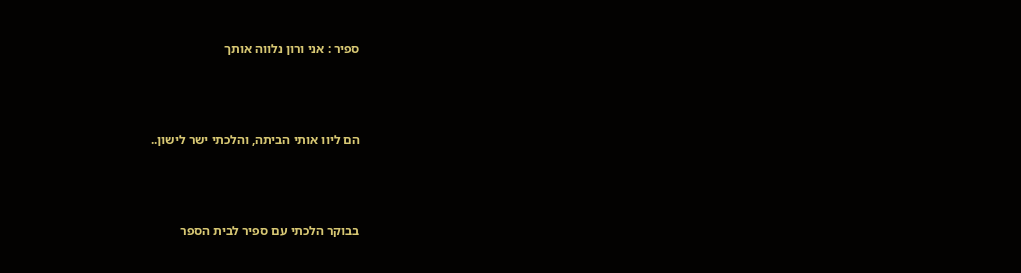ספיר : אני ורון נלווה אותך



הם ליוו אותי הביתה, והלכתי ישר לישון..



בבוקר הלכתי עם ספיר לבית הספר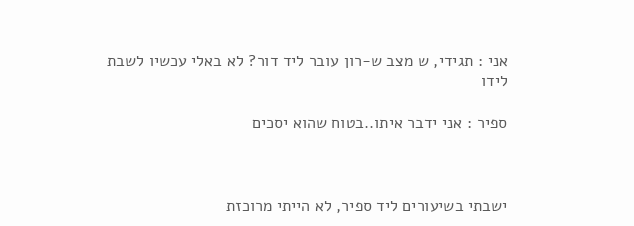אני : תגידי, ש מצב ש-רון עובר ליד דור? לא באלי עכשיו לשבת לידו

ספיר : אני ידבר איתו..בטוח שהוא יסכים



ישבתי בשיעורים ליד ספיר, לא הייתי מרוכזת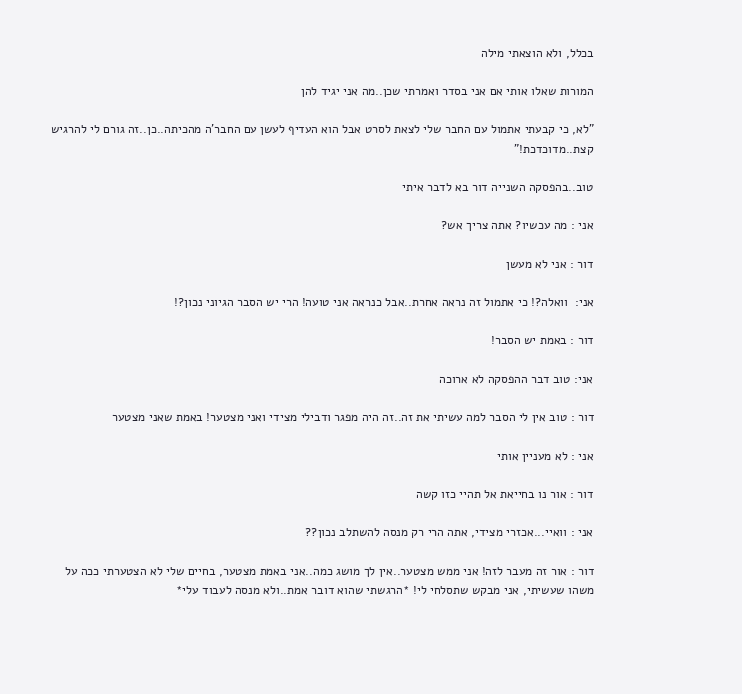בכלל, ולא הוצאתי מילה

המורות שאלו אותי אם אני בסדר ואמרתי שכן..מה אני יגיד להן

"לא, כי קבעתי אתמול עם החבר שלי לצאת לסרט אבל הוא העדיף לעשן עם החבר'ה מהכיתה..כן..זה גורם לי להרגיש קצת..מדוכדכת!"

טוב..בהפסקה השנייה דור בא לדבר איתי

אני : מה עכשיו? אתה צריך אש?

דור : אני לא מעשן

אני:  וואלה?! כי אתמול זה נראה אחרת..אבל כנראה אני טועה! הרי יש הסבר הגיוני נכון?!

דור : באמת יש הסבר!

אני: טוב דבר ההפסקה לא ארוכה

דור : טוב אין לי הסבר למה עשיתי את זה..זה היה מפגר ודבילי מצידי ואני מצטער! באמת שאני מצטער

אני : לא מעניין אותי

דור : אור נו בחייאת אל תהיי כזו קשה

אני : וואיי...אכזרי מצידי, אתה הרי רק מנסה להשתלב נכון??

דור : אור זה מעבר לזה! אני ממש מצטער..אין לך מושג כמה..אני באמת מצטער, בחיים שלי לא הצטערתי ככה על משהו שעשיתי, אני מבקש שתסלחי לי! *הרגשתי שהוא דובר אמת..ולא מנסה לעבוד עלי*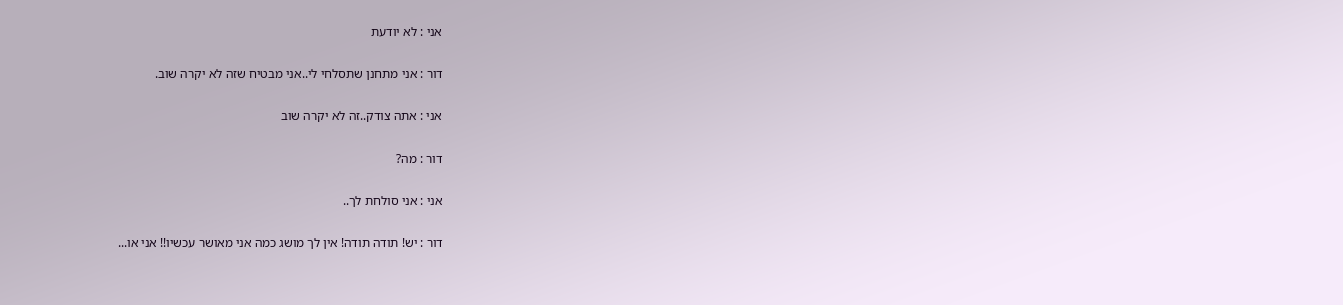אני : לא יודעת

דור : אני מתחנן שתסלחי לי..אני מבטיח שזה לא יקרה שוב.

אני : אתה צודק..זה לא יקרה שוב

דור : מה?

אני : אני סולחת לך..

דור : יש! תודה תודה! אין לך מושג כמה אני מאושר עכשיו!! אני או...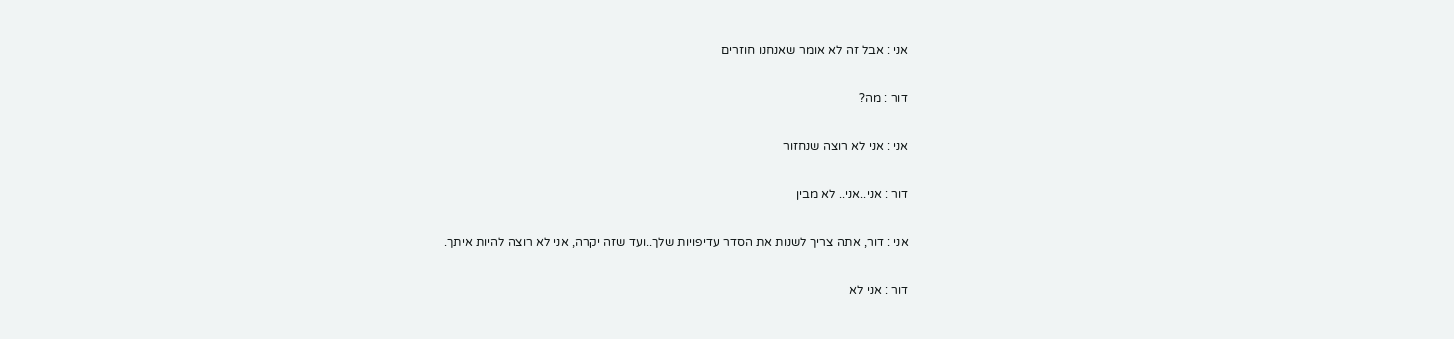אני : אבל זה לא אומר שאנחנו חוזרים

דור : מה?

אני : אני לא רוצה שנחזור

דור : אני..אני.. לא מבין

אני : דור, אתה צריך לשנות את הסדר עדיפויות שלך..ועד שזה יקרה, אני לא רוצה להיות איתך.

דור : אני לא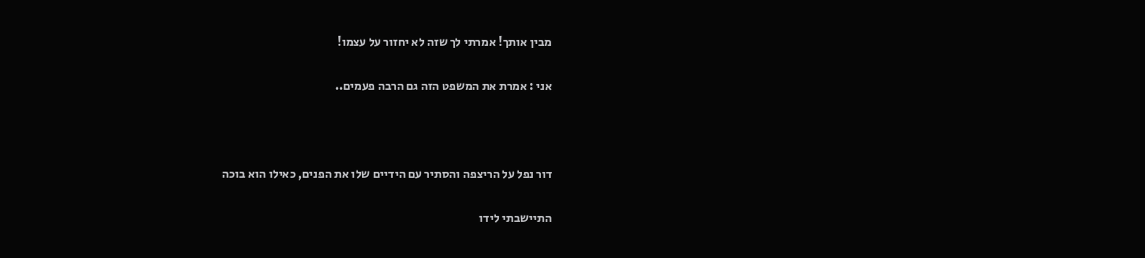מבין אותך! אמרתי לך שזה לא יחזור על עצמו!

אני : אמרת את המשפט הזה גם הרבה פעמים..



דור נפל על הריצפה והסתיר עם הידיים שלו את הפנים, כאילו הוא בוכה

התיישבתי לידו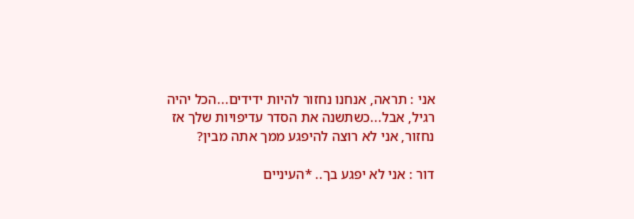אני : תראה, אנחנו נחזור להיות ידידים...הכל יהיה רגיל, אבל...כשתשנה את הסדר עדיפויות שלך אז נחזור, אני לא רוצה להיפגע ממך אתה מבין?

דור : אני לא יפגע בך.. *העיניים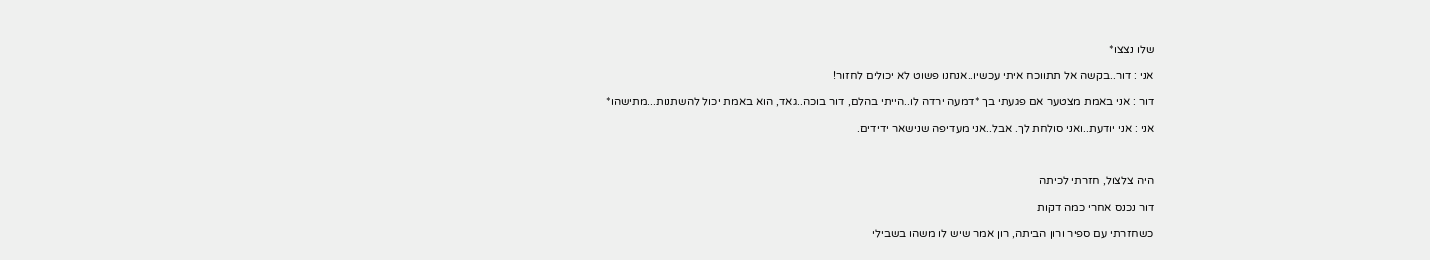שלו נצצו*

אני : דור..בקשה אל תתווכח איתי עכשיו..אנחנו פשוט לא יכולים לחזור!

דור : אני באמת מצטער אם פגעתי בך *דמעה ירדה לו..הייתי בהלם, דור בוכה..גאד, הוא באמת יכול להשתנות...מתישהו*

אני : אני יודעת..ואני סולחת לך. אבל..אני מעדיפה שנישאר ידידים.



היה צלצול, חזרתי לכיתה

דור נכנס אחרי כמה דקות

כשחזרתי עם ספיר ורון הביתה, רון אמר שיש לו משהו בשבילי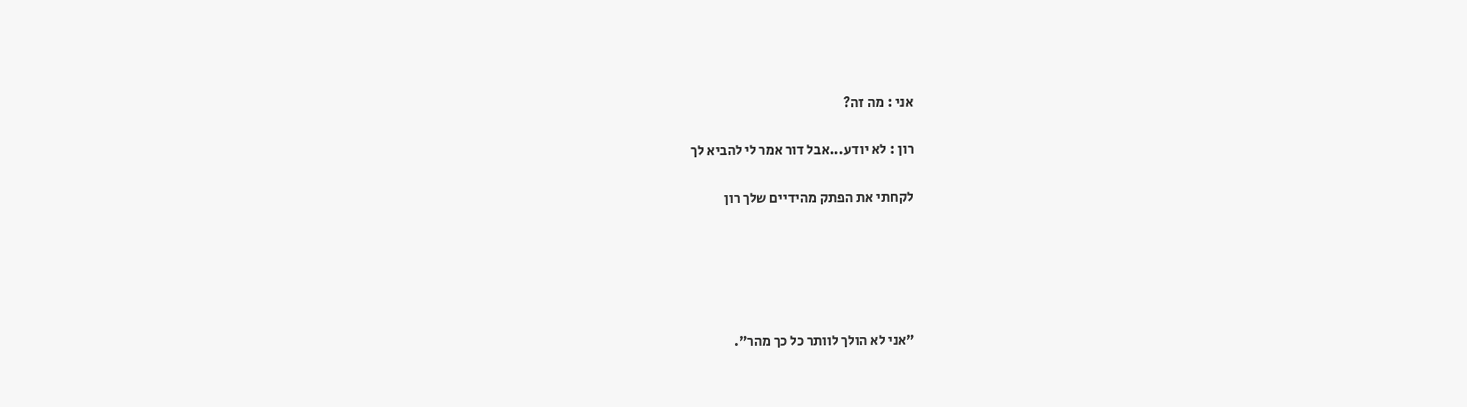אני : מה זה?

רון : לא יודע...אבל דור אמר לי להביא לך

לקחתי את הפתק מהידיים שלך רון





"אני לא הולך לוותר כל כך מהר".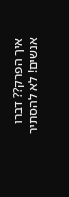איך הפרק?? דברו אנשים! לא להסתיר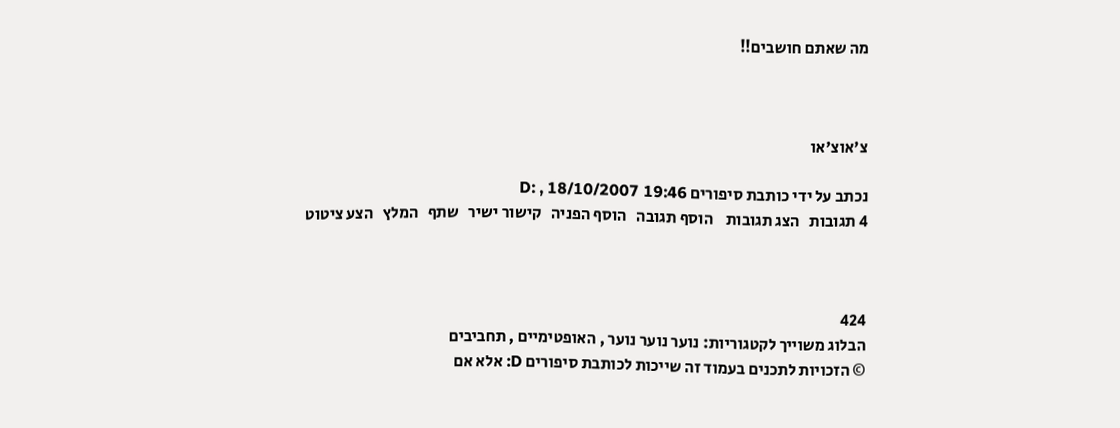מה שאתם חושבים!!



צ'אוצ'או

נכתב על ידי כותבת סיפורים D: , 18/10/2007 19:46
4 תגובות   הצג תגובות    הוסף תגובה   הוסף הפניה   קישור ישיר   שתף   המלץ   הצע ציטוט



424
הבלוג משוייך לקטגוריות: נוער נוער נוער , האופטימיים , תחביבים
© הזכויות לתכנים בעמוד זה שייכות לכותבת סיפורים D: אלא אם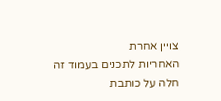צויין אחרת
האחריות לתכנים בעמוד זה חלה על כותבת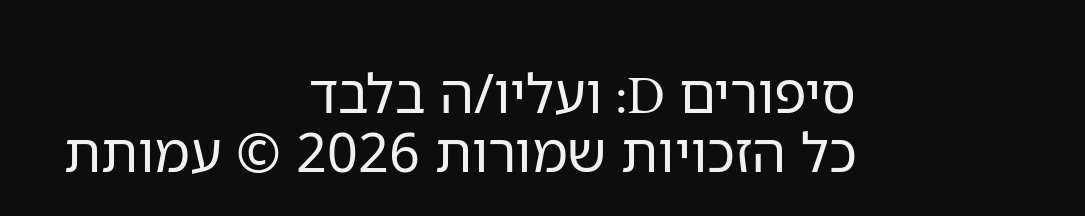סיפורים D: ועליו/ה בלבד
כל הזכויות שמורות 2026 © עמותת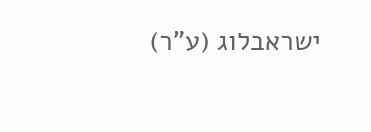ישראבלוג (ע"ר)